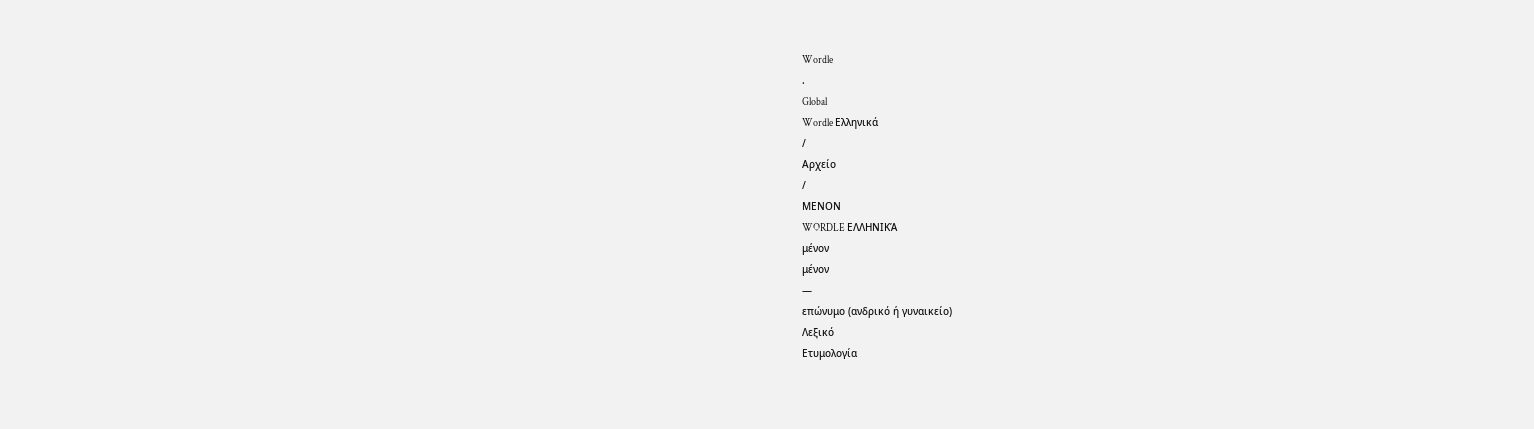Wordle
.
Global
Wordle Ελληνικά
/
Αρχείο
/
ΜΕΝΟΝ
WORDLE ΕΛΛΗΝΙΚΆ
μένον
μένον
—
επώνυμο (ανδρικό ή γυναικείο)
Λεξικό
Ετυμολογία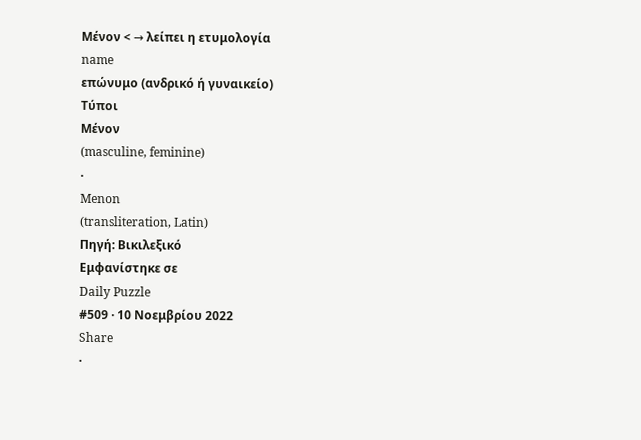Μένον < → λείπει η ετυμολογία
name
επώνυμο (ανδρικό ή γυναικείο)
Τύποι
Μένον
(masculine, feminine)
·
Menon
(transliteration, Latin)
Πηγή: Βικιλεξικό
Εμφανίστηκε σε
Daily Puzzle
#509 · 10 Νοεμβρίου 2022
Share
·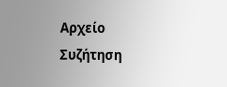Αρχείο
Συζήτηση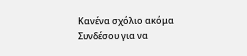Κανένα σχόλιο ακόμα
Συνδέσου για να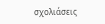σχολιάσεις